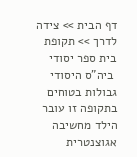דף הבית >> צידה לדרך >> תקופת בית ספר יסודי
 ביה"ס היסודי
גבולות בטוחים
בתקופה זו עובר הילד מחשיבה אגוצנטרית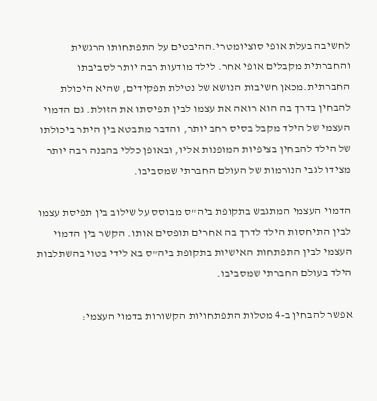לחשיבה בעלת אופי סוציומטרי.ההיבטים על התפתחותו הרגשית והחברתית מקבלים אופי אחר. לילד מודעות רבה יותר לסביבתו החברתית.מכאן חשיבות הנושא של נטילת תפקידים, שהיא היכולת להבחין בדרך בה הוא רואה את עצמו לבין תפיסתו את הזולת. גם הדמוי העצמי של הילד מקבל בסיס רחב יותר, והדבר מתבטא בין היתר ביכולתו של הילד להבחין בציפיות המופנות אליו, ובאופן כללי בהבנה רבה יותר מצידו לגבי הנורמות של העולם החברתי שמסביבו.

הדמוי העצמי המתגבש בתקופת ביה"ס מבוסס על שילוב בין תפיסת עצמו לבין התיחסות הילד לדרך בה אחרים תופסים אותו. הקשר בין הדמוי העצמי לבין התפתחות האישיות בתקופת ביה"ס בא לידי בטוי בהשתלבות הילד בעולם החברתי שמסביבו.

אפשר להבחין ב-4 מטלות התפתחויות הקשורות בדמוי העצמי: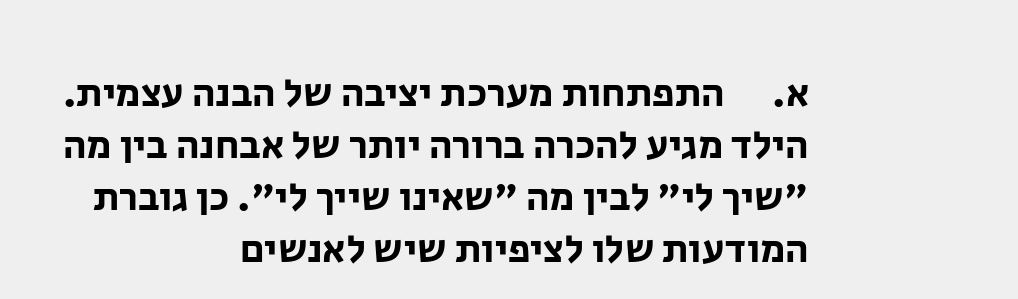א.      התפתחות מערכת יציבה של הבנה עצמית. הילד מגיע להכרה ברורה יותר של אבחנה בין מה "שיך לי" לבין מה "שאינו שייך לי". כן גוברת המודעות שלו לציפיות שיש לאנשים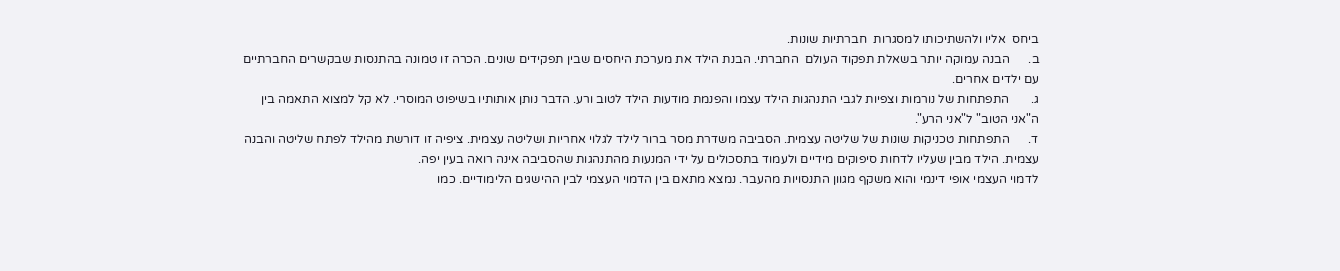ביחס  אליו ולהשתיכותו למסגרות  חברתיות שונות.
ב.      הבנה עמוקה יותר בשאלת תפקוד העולם  החברתי. הבנת הילד את מערכת היחסים שבין תפקידים שונים. הכרה זו טמונה בהתנסות שבקשרים החברתיים עם ילדים אחרים.
ג.       התפתחות של נורמות וצפיות לגבי התנהגות הילד עצמו והפנמת מודעות הילד לטוב ורע. הדבר נותן אותותיו בשיפוט המוסרי. לא קל למצוא התאמה בין ה"אני הטוב" ל"אני הרע".
ד.      התפתחות טכניקות שונות של שליטה עצמית. הסביבה משדרת מסר ברור לילד לגלוי אחריות ושליטה עצמית. ציפיה זו דורשת מהילד לפתח שליטה והבנה עצמית. הילד מבין שעליו לדחות סיפוקים מידיים ולעמוד בתסכולים על ידי המנעות מהתנהגות שהסביבה אינה רואה בעין יפה.
לדמוי העצמי אופי דינמי והוא משקף מגוון התנסויות מהעבר. נמצא מתאם בין הדמוי העצמי לבין ההישגים הלימודיים. כמו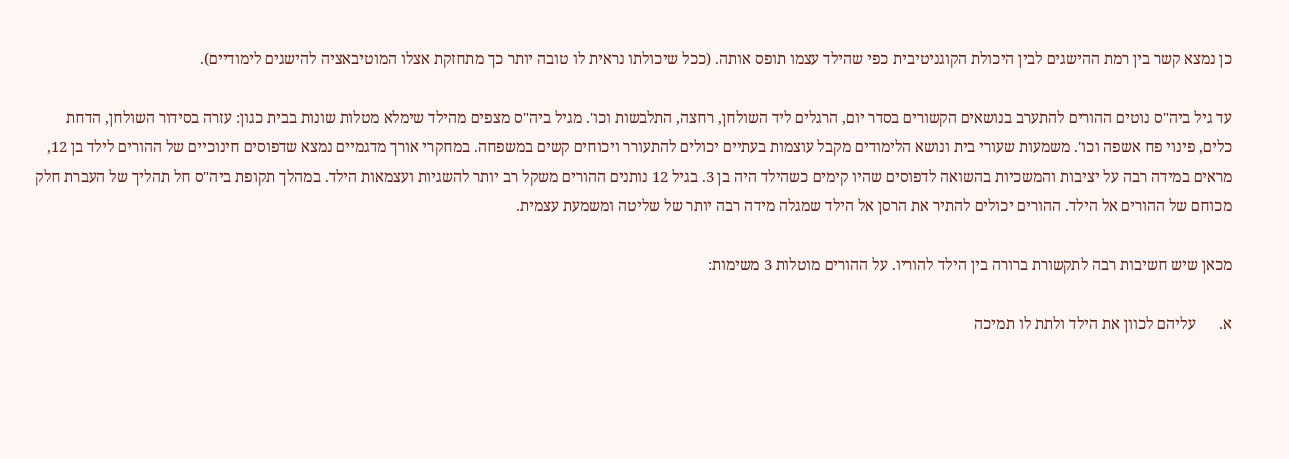כן נמצא קשר בין רמת ההישגים לבין היכולת הקוגניטיבית כפי שהילד עצמו תופס אותה. (ככל שיכולתו נראית לו טובה יותר כך מתחזקת אצלו המוטיבאציה להישגים לימודיים).

עד גיל ביה"ס נוטים ההורים להתערב בנושאים הקשורים בסדר יום, הרגלים ליד השולחן, רחצה, התלבשות וכו'. מגיל ביה"ס מצפים מהילד שימלא מטלות שונות בבית כגון: עזרה בסידור השולחן, הדחת כלים, פינוי פח אשפה וכו'. משמעות שעורי בית ונושא הלימודים מקבל עוצמות בעתיים יכולים להתעורר ויכוחים קשים במשפחה. במחקרי אורך מדגמיים נמצא שדפוסים חינוכיים של ההורים לילד בן 12, מראים במידה רבה על יציבות והמשכיות בהשואה לדפוסים שהיו קימים כשהילד היה בן 3. בגיל 12 נותנים ההורים משקל רב יותר להשגיות ועצמאות הילד. במהלך תקופת ביה"ס חל תהליך של העברת חלק מכוחם של ההורים אל הילד. ההורים יכולים להתיר את הרסן אל הילד שמגלה מידה רבה יותר של שליטה ומשמעת עצמית.

מכאן שיש חשיבות רבה לתקשורת ברורה בין הילד להוריו. על ההורים מוטלות 3 משימות:

א.      עליהם לכוון את הילד ולתת לו תמיכה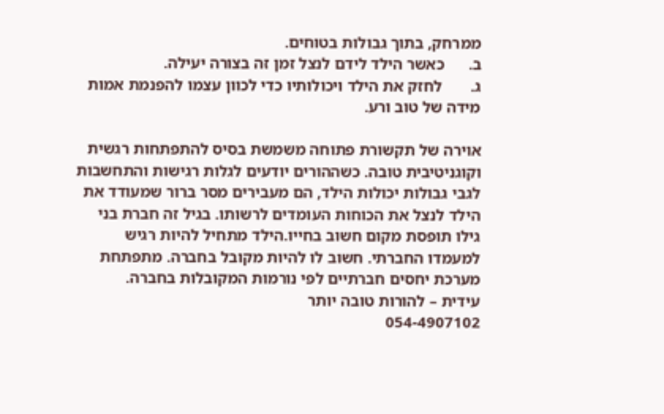ממרחק, בתוך גבולות בטוחים.
ב.      כאשר הילד לידם לנצל זמן זה בצורה יעילה.
ג.       לחזק את הילד ויכולותיו כדי לכוון עצמו להפנמת אמות מידה של טוב ורע.

אוירה של תקשורת פתוחה משמשת בסיס להתפתחות רגשית וקוגניטיבית טובה. כשההורים יודעים לגלות רגישות והתחשבות לגבי גבולות יכולות הילד, הם מעבירים מסר ברור שמעודד את הילד לנצל את הכוחות העומדים לרשותו. בגיל זה חברת בני גילו תופסת מקום חשוב בחייו.הילד מתחיל להיות רגיש למעמדו החברתי. חשוב לו להיות מקובל בחברה. מתפתחת מערכת יחסים חברתיים לפי נורמות המקובלות בחברה.
עידית – להורות טובה יותר
054-4907102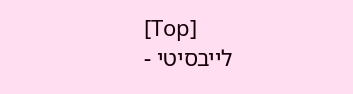[Top]
לייבסיטי -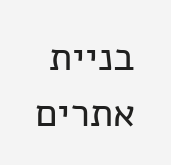בניית אתרים